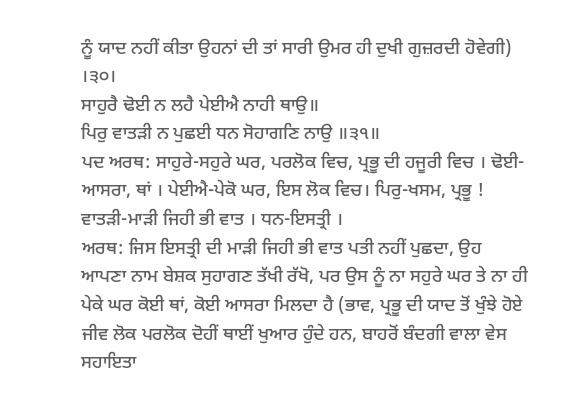ਨੂੰ ਯਾਦ ਨਹੀਂ ਕੀਤਾ ਉਹਨਾਂ ਦੀ ਤਾਂ ਸਾਰੀ ਉਮਰ ਹੀ ਦੁਖੀ ਗੁਜ਼ਰਦੀ ਹੋਵੇਗੀ) ।੩੦।
ਸਾਹੁਰੈ ਢੋਈ ਨ ਲਹੈ ਪੇਈਐ ਨਾਹੀ ਥਾਉ॥
ਪਿਰੁ ਵਾਤੜੀ ਨ ਪੁਛਈ ਧਨ ਸੋਹਾਗਣਿ ਨਾਉ ॥੩੧॥
ਪਦ ਅਰਥ: ਸਾਹੁਰੇ-ਸਹੁਰੇ ਘਰ, ਪਰਲੋਕ ਵਿਚ, ਪ੍ਰਭੂ ਦੀ ਹਜੂਰੀ ਵਿਚ । ਢੋਈ-ਆਸਰਾ, ਥਾਂ । ਪੇਈਐ-ਪੇਕੋ ਘਰ, ਇਸ ਲੋਕ ਵਿਚ। ਪਿਰੁ-ਖਸਮ, ਪ੍ਰਭੂ ! ਵਾਤੜੀ-ਮਾੜੀ ਜਿਹੀ ਭੀ ਵਾਤ । ਧਨ-ਇਸਤ੍ਰੀ ।
ਅਰਥ: ਜਿਸ ਇਸਤ੍ਰੀ ਦੀ ਮਾੜੀ ਜਿਹੀ ਭੀ ਵਾਤ ਪਤੀ ਨਹੀਂ ਪੁਛਦਾ, ਉਹ ਆਪਣਾ ਨਾਮ ਬੇਸ਼ਕ ਸੁਹਾਗਣ ਤੱਖੀ ਰੱਖੋ, ਪਰ ਉਸ ਨੂੰ ਨਾ ਸਹੁਰੇ ਘਰ ਤੇ ਨਾ ਹੀ ਪੇਕੇ ਘਰ ਕੋਈ ਥਾਂ, ਕੋਈ ਆਸਰਾ ਮਿਲਦਾ ਹੈ (ਭਾਵ, ਪ੍ਰਭੂ ਦੀ ਯਾਦ ਤੋਂ ਖੁੰਝੇ ਹੋਏ ਜੀਵ ਲੋਕ ਪਰਲੋਕ ਦੋਹੀਂ ਥਾਈਂ ਖੁਆਰ ਹੁੰਦੇ ਹਨ, ਬਾਹਰੋਂ ਬੰਦਗੀ ਵਾਲਾ ਵੇਸ ਸਹਾਇਤਾ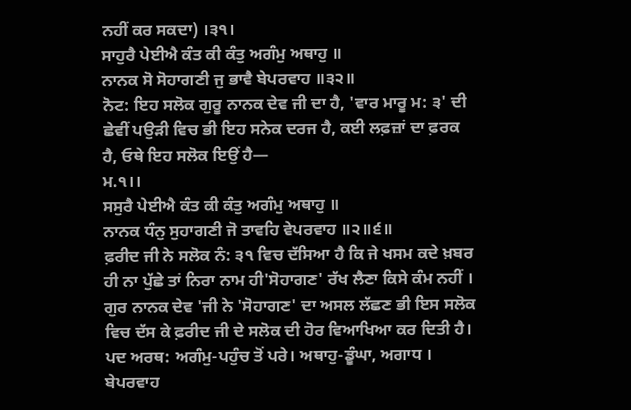ਨਹੀਂ ਕਰ ਸਕਦਾ) ।੩੧।
ਸਾਹੁਰੈ ਪੇਈਐ ਕੰਤ ਕੀ ਕੰਤੁ ਅਗੰਮੁ ਅਥਾਹੁ ॥
ਨਾਨਕ ਸੋ ਸੋਹਾਗਣੀ ਜੁ ਭਾਵੈ ਬੇਪਰਵਾਹ ॥੩੨॥
ਨੋਟ: ਇਹ ਸਲੋਕ ਗੁਰੂ ਨਾਨਕ ਦੇਵ ਜੀ ਦਾ ਹੈ, 'ਵਾਰ ਮਾਰੂ ਮ: ੩' ਦੀ ਛੇਵੀਂ ਪਉੜੀ ਵਿਚ ਭੀ ਇਹ ਸਨੇਕ ਦਰਜ ਹੈ, ਕਈ ਲਫ਼ਜ਼ਾਂ ਦਾ ਫ਼ਰਕ ਹੈ, ਓਥੇ ਇਹ ਸਲੋਕ ਇਉਂ ਹੈ—
ਮ.੧।।
ਸਸੁਰੈ ਪੇਈਐ ਕੰਤ ਕੀ ਕੰਤੁ ਅਗੰਮੁ ਅਥਾਹੁ ॥
ਨਾਨਕ ਧੰਨੁ ਸੁਹਾਗਣੀ ਜੋ ਤਾਵਹਿ ਵੇਪਰਵਾਹ ॥੨॥੬॥
ਫ਼ਰੀਦ ਜੀ ਨੇ ਸਲੋਕ ਨੰ: ੩੧ ਵਿਚ ਦੱਸਿਆ ਹੈ ਕਿ ਜੇ ਖਸਮ ਕਦੇ ਖ਼ਬਰ ਹੀ ਨਾ ਪੁੱਛੇ ਤਾਂ ਨਿਰਾ ਨਾਮ ਹੀ'ਸੋਹਾਗਣ' ਰੱਖ ਲੈਣਾ ਕਿਸੇ ਕੰਮ ਨਹੀਂ । ਗੁਰ ਨਾਨਕ ਦੇਵ 'ਜੀ ਨੇ 'ਸੋਹਾਗਣ' ਦਾ ਅਸਲ ਲੱਛਣ ਭੀ ਇਸ ਸਲੋਕ ਵਿਚ ਦੱਸ ਕੇ ਫ਼ਰੀਦ ਜੀ ਦੇ ਸਲੋਕ ਦੀ ਹੋਰ ਵਿਆਖਿਆ ਕਰ ਦਿਤੀ ਹੈ।
ਪਦ ਅਰਥ: ਅਗੰਮੁ-ਪਹੁੰਚ ਤੋਂ ਪਰੇ। ਅਥਾਹੁ-ਡੂੰਘਾ, ਅਗਾਧ । ਬੇਪਰਵਾਹ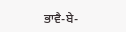ਭਾਵੈ-ਬੇ-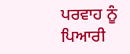ਪਰਵਾਹ ਨੂੰ ਪਿਆਰੀ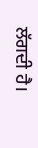ਲੱਗਦੀ ਹੈ।